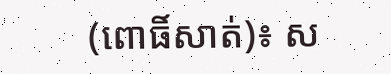(ពោធិ៍សាត់)៖ ស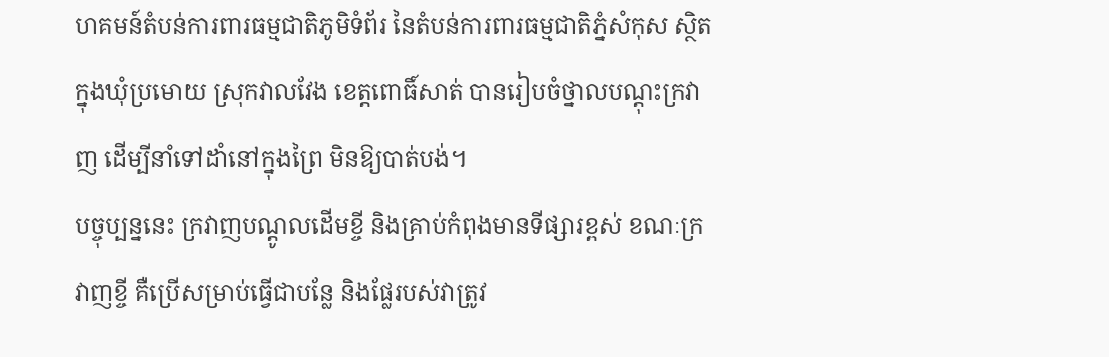ហគមន៍តំបន់ការពារធម្មជាតិភូមិទំព័រ នៃតំបន់ការពារធម្មជាតិភ្នំសំកុស ស្ថិតក្នុងឃុំប្រមោយ ស្រុកវាលវែង ខេត្តពោធិ៍សាត់ បានរៀបចំថ្នាលបណ្តុះក្រវាញ ដើម្បីនាំទៅដាំនៅក្នុងព្រៃ មិនឱ្យបាត់បង់។
បច្ចុប្បន្ននេះ ក្រវាញបណ្តូលដើមខ្ចី និងគ្រាប់កំពុងមានទីផ្សារខ្ពស់ ខណៈក្រវាញខ្ចី គឺប្រើសម្រាប់ធ្វើជាបន្លែ និងផ្លែរបស់វាត្រូវ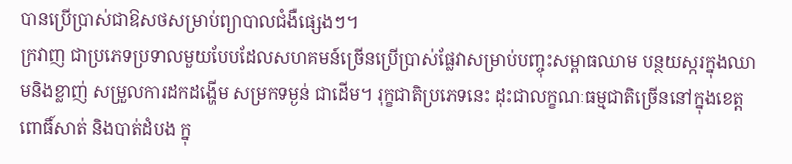បានប្រើប្រាស់ជាឱសថសម្រាប់ព្យាបាលជំងឺផ្សេងៗ។
ក្រវាញ ជាប្រភេទប្រទាលមួយបែបដែលសហគមន៍ច្រើនប្រើប្រាស់ផ្លែវាសម្រាប់បញ្ចុះសម្ពាធឈាម បន្ថយស្ករក្នុងឈាមនិងខ្លាញ់ សម្រួលការដកដង្ហើម សម្រកទម្ងន់ ជាដើម។ រុក្ខជាតិប្រភេទនេះ ដុះជាលក្ខណៈធម្មជាតិច្រើននៅក្នុងខេត្តពោធិ៍សាត់ និងបាត់ដំបង ក្នុ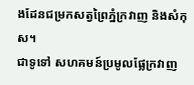ងដែនជម្រកសត្វព្រៃភ្នំក្រវាញ និងសំកុស។
ជាទូទៅ សហគមន៍ប្រមូលផ្លែក្រវាញ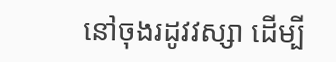នៅចុងរដូវវស្សា ដើម្បី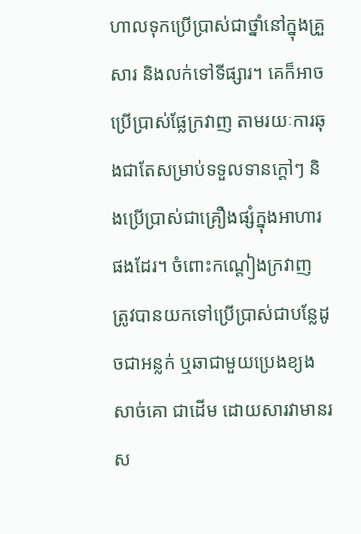ហាលទុកប្រើប្រាស់ជាថ្នាំនៅក្នុងគ្រួសារ និងលក់ទៅទីផ្សារ។ គេក៏អាចប្រើប្រាស់ផ្លែក្រវាញ តាមរយៈការឆុងជាតែសម្រាប់ទទួលទានក្តៅៗ និងប្រើប្រាស់ជាគ្រឿងផ្សំក្នុងអាហារផងដែរ។ ចំពោះកណ្តៀងក្រវាញ ត្រូវបានយកទៅប្រើប្រាស់ជាបន្លែដូចជាអន្លក់ ឬឆាជាមួយប្រេងខ្យង សាច់គោ ជាដើម ដោយសារវាមានរស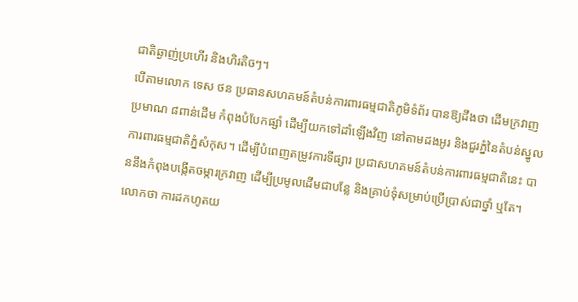ជាតិឆ្ងាញ់ប្រហើរ និងហិរតិចៗ។
បើតាមលោក ទេស ថន ប្រធានសហគមន៍តំបន់ការពារធម្មជាតិភូមិទំព័រ បានឱ្យដឹងថា ដើមក្រវាញប្រមាណ ៨ពាន់ដើម កំពុងបំបែកផ្សាំ ដើម្បីយកទៅដាំឡើងវិញ នៅតាមដងអូរ និងជួរភ្នំនៃតំបន់ស្នូលការពារធម្មជាតិភ្នំសំកុស។ ដើម្បីបំពេញតម្រូវការទីផ្សារ ប្រជាសហគមន៍តំបន់ការពារធម្មជាតិនេះ បាននឹងកំពុងបង្កើតចម្ការក្រវាញ ដើម្បីប្រមូលដើមជាបន្លែ និងគ្រាប់ទុំសម្រាប់ប្រើប្រាស់ជាថ្នាំ ឬតែ។ លោកថា ការដកហូតយ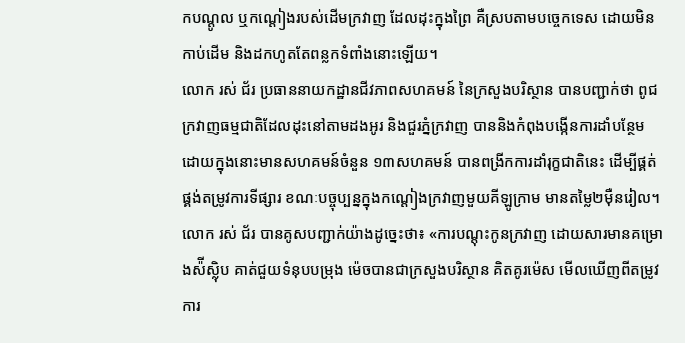កបណ្ដូល ឬកណ្តៀងរបស់ដើមក្រវាញ ដែលដុះក្នុងព្រៃ គឺស្របតាមបច្ចេកទេស ដោយមិនកាប់ដើម និងដកហូតតែពន្លកទំពាំងនោះឡើយ។
លោក រស់ ជ័រ ប្រធាននាយកដ្ឋានជីវភាពសហគមន៍ នៃក្រសួងបរិស្ថាន បានបញ្ជាក់ថា ពូជក្រវាញធម្មជាតិដែលដុះនៅតាមដងអូរ និងជួរភ្នំក្រវាញ បាននិងកំពុងបង្កើនការដាំបន្ថែម ដោយក្នុងនោះមានសហគមន៍ចំនួន ១៣សហគមន៍ បានពង្រីកការដាំរុក្ខជាតិនេះ ដើម្បីផ្គត់ផ្គង់តម្រូវការទីផ្សារ ខណៈបច្ចុប្បន្នក្នុងកណ្តៀងក្រវាញមួយគីឡូក្រាម មានតម្លៃ២ម៉ឺនរៀល។
លោក រស់ ជ័រ បានគូសបញ្ជាក់យ៉ាងដូច្នេះថា៖ «ការបណ្តុះកូនក្រវាញ ដោយសារមានគម្រោងស៉ីស្ល៉ិប គាត់ជួយទំនុបបម្រុង ម៉េចបានជាក្រសួងបរិស្ថាន គិតគូរម៉េស មើលឃើញពីតម្រូវការ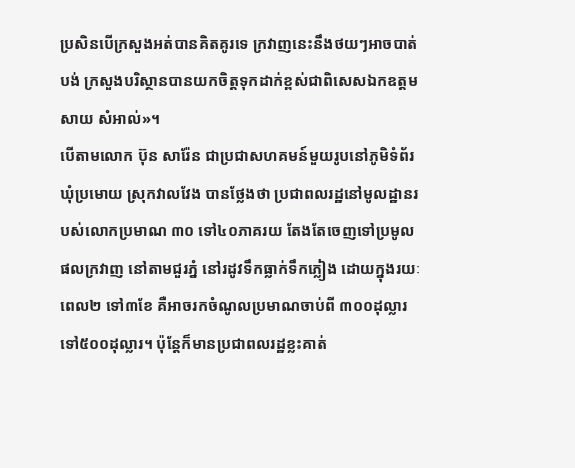ប្រសិនបើក្រសួងអត់បានគិតគូរទេ ក្រវាញនេះនឹងថយៗអាចបាត់បង់ ក្រសួងបរិស្ថានបានយកចិត្តទុកដាក់ខ្ពស់ជាពិសេសឯកឧត្តម សាយ សំអាល់»។
បើតាមលោក ប៊ុន សារ៉ែន ជាប្រជាសហគមន៍មួយរូបនៅភូមិទំព័រ ឃុំប្រមោយ ស្រុកវាលវែង បានថ្លែងថា ប្រជាពលរដ្ឋនៅមូលដ្ឋានរបស់លោកប្រមាណ ៣០ ទៅ៤០ភាគរយ តែងតែចេញទៅប្រមូលផលក្រវាញ នៅតាមជួរភ្នំ នៅរដូវទឹកធ្លាក់ទឹកភ្លៀង ដោយក្នុងរយៈពេល២ ទៅ៣ខែ គឺអាចរកចំណូលប្រមាណចាប់ពី ៣០០ដុល្លារ ទៅ៥០០ដុល្លារ។ ប៉ុន្តែក៏មានប្រជាពលរដ្ឋខ្លះគាត់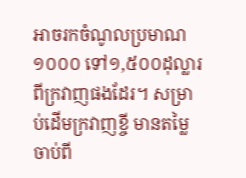អាចរកចំណូលប្រមាណ ១០០០ ទៅ១,៥០០ដុល្លារ ពីក្រវាញផងដែរ។ សម្រាប់ដើមក្រវាញខ្ចី មានតម្លៃចាប់ពី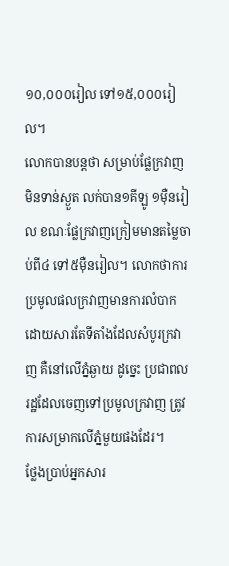១០,០០០រៀល ទៅ១៥,០០០រៀល។
លោកបានបន្តថា សម្រាប់ផ្លែក្រវាញមិនទាន់ស្ងួត លក់បាន១គីឡូ ១ម៉ឺនរៀល ខណៈផ្លែក្រវាញក្រៀមមានតម្លៃចាប់ពី៤ ទៅ៥ម៉ឺនរៀល។ លោកថាការប្រមូលផលក្រវាញមានការលំបាកដោយសារតែទីតាំងដែលសំបូរក្រវាញ គឺនៅលើភ្នំឆ្ងាយ ដូច្នេះ ប្រជាពលរដ្ឋដែលចេញទៅប្រមូលក្រវាញ ត្រូវការសម្រាកលើភ្នំមួយផងដែរ។
ថ្លែងប្រាប់អ្នកសារ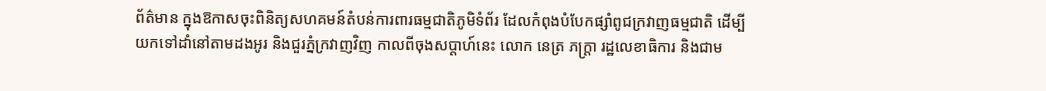ព័ត៌មាន ក្នុងឱកាសចុះពិនិត្យសហគមន៍តំបន់ការពារធម្មជាតិភូមិទំព័រ ដែលកំពុងបំបែកផ្សាំពូជក្រវាញធម្មជាតិ ដើម្បីយកទៅដាំនៅតាមដងអូរ និងជួរភ្នំក្រវាញវិញ កាលពីចុងសប្តាហ៍នេះ លោក នេត្រ ភក្ត្រា រដ្ឋលេខាធិការ និងជាម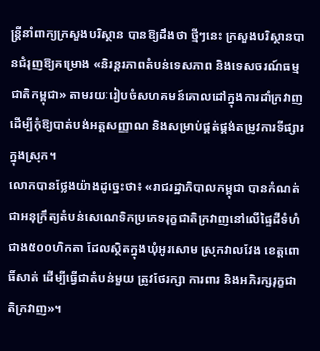ន្ត្រីនាំពាក្យក្រសួងបរិស្ថាន បានឱ្យដឹងថា ថ្មីៗនេះ ក្រសួងបរិស្ថានបានជំរុញឱ្យគម្រោង «និរន្តរភាពតំបន់ទេសភាព និងទេសចរណ៍ធម្មជាតិកម្ពុជា» តាមរយៈរៀបចំសហគមន៍គោលដៅក្នុងការដាំក្រវាញ ដើម្បីកុំឱ្យបាត់បង់អត្តសញ្ញាណ និងសម្រាប់ផ្គត់ផ្គង់តម្រូវការទីផ្សារក្នុងស្រុក។
លោកបានថ្លែងយ៉ាងដូច្នេះថា៖ «រាជរដ្ឋាភិបាលកម្ពុជា បានកំណត់ជាអនុក្រឹត្យតំបន់សេណេទិកប្រភេទរុក្ខជាតិក្រវាញនៅលើផ្ទៃដីទំហំជាង៥០០ហិកតា ដែលស្ថិតក្នុងឃុំអូរសោម ស្រុកវាលវែង ខេត្តពោធិ៍សាត់ ដើម្បីធ្វើជាតំបន់មួយ ត្រូវថែរក្សា ការពារ និងអភិរក្សរុក្ខជាតិក្រវាញ»។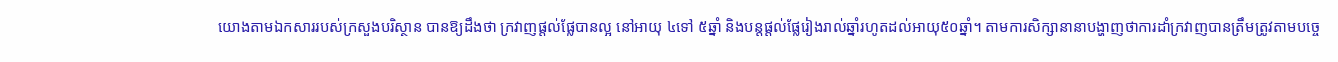យោងតាមឯកសាររបស់ក្រសួងបរិស្ថាន បានឱ្យដឹងថា ក្រវាញផ្តល់ផ្លែបានល្អ នៅអាយុ ៤ទៅ ៥ឆ្នាំ និងបន្តផ្តល់ផ្លែរៀងរាល់ឆ្នាំរហូតដល់អាយុ៥០ឆ្នាំ។ តាមការសិក្សានានាបង្ហាញថាការដាំក្រវាញបានត្រឹមត្រូវតាមបច្ចេ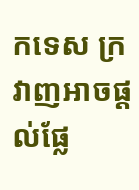កទេស ក្រវាញអាចផ្តល់ផ្លែ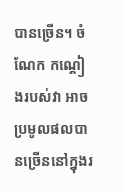បានច្រើន។ ចំណែក កណ្តៀងរបស់វា អាចប្រមូលផលបានច្រើននៅក្នុងរ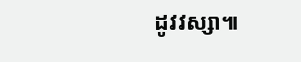ដូវវស្សា៕